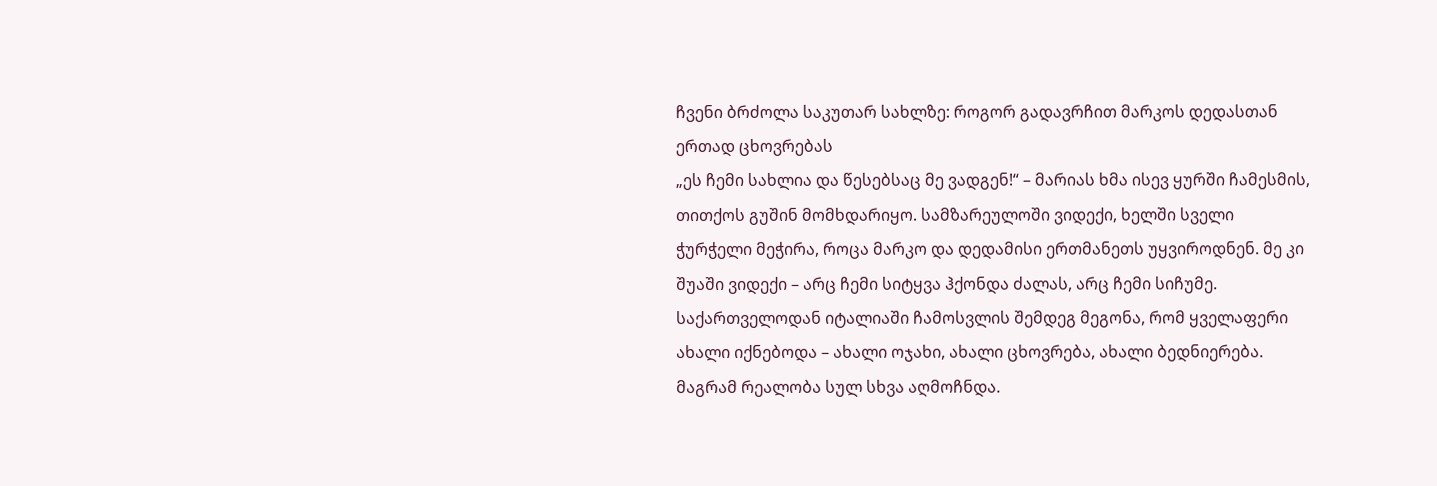ჩვენი ბრძოლა საკუთარ სახლზე: როგორ გადავრჩით მარკოს დედასთან ერთად ცხოვრებას
„ეს ჩემი სახლია და წესებსაც მე ვადგენ!“ – მარიას ხმა ისევ ყურში ჩამესმის, თითქოს გუშინ მომხდარიყო. სამზარეულოში ვიდექი, ხელში სველი ჭურჭელი მეჭირა, როცა მარკო და დედამისი ერთმანეთს უყვიროდნენ. მე კი შუაში ვიდექი – არც ჩემი სიტყვა ჰქონდა ძალას, არც ჩემი სიჩუმე.
საქართველოდან იტალიაში ჩამოსვლის შემდეგ მეგონა, რომ ყველაფერი ახალი იქნებოდა – ახალი ოჯახი, ახალი ცხოვრება, ახალი ბედნიერება. მაგრამ რეალობა სულ სხვა აღმოჩნდა.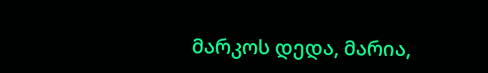მარკოს დედა, მარია,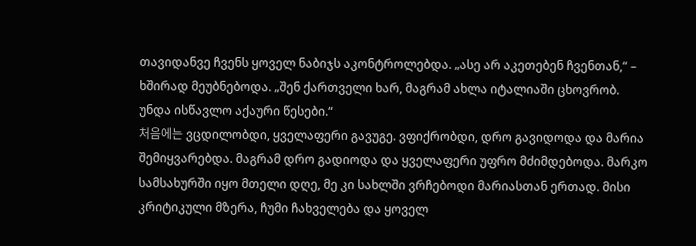თავიდანვე ჩვენს ყოველ ნაბიჯს აკონტროლებდა. „ასე არ აკეთებენ ჩვენთან,“ – ხშირად მეუბნებოდა. „შენ ქართველი ხარ, მაგრამ ახლა იტალიაში ცხოვრობ. უნდა ისწავლო აქაური წესები.“
처음에는 ვცდილობდი, ყველაფერი გავუგე. ვფიქრობდი, დრო გავიდოდა და მარია შემიყვარებდა. მაგრამ დრო გადიოდა და ყველაფერი უფრო მძიმდებოდა. მარკო სამსახურში იყო მთელი დღე, მე კი სახლში ვრჩებოდი მარიასთან ერთად. მისი კრიტიკული მზერა, ჩუმი ჩახველება და ყოველ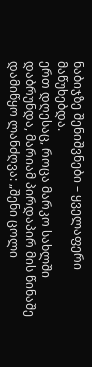ნაბიჯზე შენიშვნები – ყველაფერი მაწუხებდა.
ერთ დღესაც, როცა მარკო სახლში დაბრუნდა, მარიამ პირდაპირ მის წინაშე დამიწყო ლანძღვა: „შენი ცოლი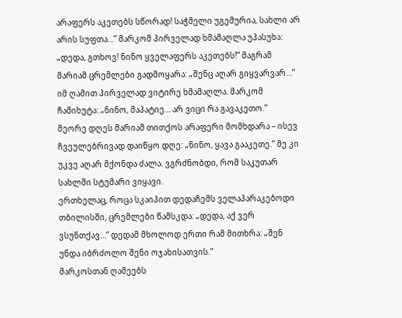არაფერს აკეთებს სწორად! საჭმელი უგემურია, სახლი არ არის სუფთა…“ მარკომ პირველად ხმამაღლა უპასუხა: „დედა, გთხოვ! ნინო ყველაფერს აკეთებს!“ მაგრამ მარიამ ცრემლები გადმოყარა: „შენც აღარ გიყვარვარ…“
იმ ღამით პირველად ვიტირე ხმამაღლა. მარკომ ჩამიხუტა: „ნინო, მაპატიე… არ ვიცი რა გავაკეთო.“
მეორე დღეს მარიამ თითქოს არაფერი მომხდარა – ისევ ჩვეულებრივად დაიწყო დღე: „ნინო, ყავა გააკეთე.“ მე კი უკვე აღარ მქონდა ძალა. ვგრძნობდი, რომ საკუთარ სახლში სტუმარი ვიყავი.
ერთხელაც, როცა სკაიპით დედაჩემს ველაპარაკებოდი თბილისში, ცრემლები წამსკდა: „დედა, აქ ვერ ვსუნთქავ…“ დედამ მხოლოდ ერთი რამ მითხრა: „შენ უნდა იბრძოლო შენი ოჯახისათვის.“
მარკოსთან ღამეებს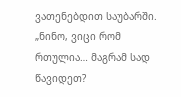ვათენებდით საუბარში. „ნინო, ვიცი რომ რთულია… მაგრამ სად წავიდეთ?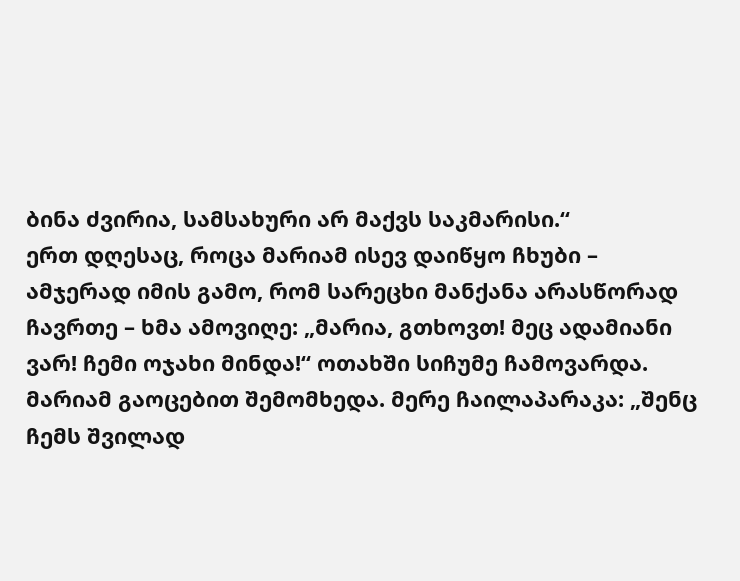ბინა ძვირია, სამსახური არ მაქვს საკმარისი.“
ერთ დღესაც, როცა მარიამ ისევ დაიწყო ჩხუბი – ამჯერად იმის გამო, რომ სარეცხი მანქანა არასწორად ჩავრთე – ხმა ამოვიღე: „მარია, გთხოვთ! მეც ადამიანი ვარ! ჩემი ოჯახი მინდა!“ ოთახში სიჩუმე ჩამოვარდა. მარიამ გაოცებით შემომხედა. მერე ჩაილაპარაკა: „შენც ჩემს შვილად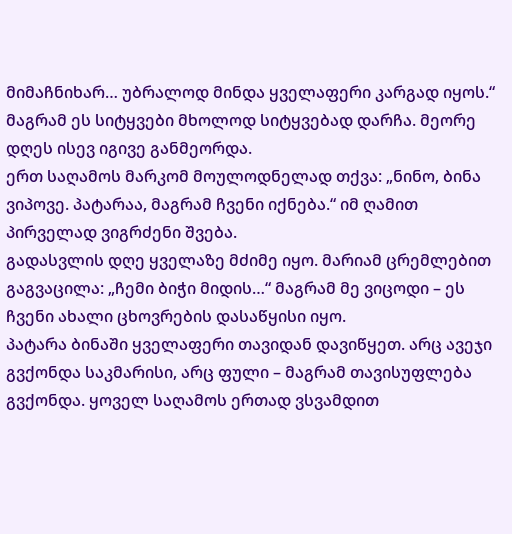მიმაჩნიხარ… უბრალოდ მინდა ყველაფერი კარგად იყოს.“
მაგრამ ეს სიტყვები მხოლოდ სიტყვებად დარჩა. მეორე დღეს ისევ იგივე განმეორდა.
ერთ საღამოს მარკომ მოულოდნელად თქვა: „ნინო, ბინა ვიპოვე. პატარაა, მაგრამ ჩვენი იქნება.“ იმ ღამით პირველად ვიგრძენი შვება.
გადასვლის დღე ყველაზე მძიმე იყო. მარიამ ცრემლებით გაგვაცილა: „ჩემი ბიჭი მიდის…“ მაგრამ მე ვიცოდი – ეს ჩვენი ახალი ცხოვრების დასაწყისი იყო.
პატარა ბინაში ყველაფერი თავიდან დავიწყეთ. არც ავეჯი გვქონდა საკმარისი, არც ფული – მაგრამ თავისუფლება გვქონდა. ყოველ საღამოს ერთად ვსვამდით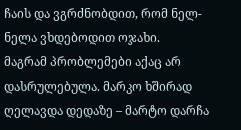ჩაის და ვგრძნობდით, რომ ნელ-ნელა ვხდებოდით ოჯახი.
მაგრამ პრობლემები აქაც არ დასრულებულა. მარკო ხშირად ღელავდა დედაზე – მარტო დარჩა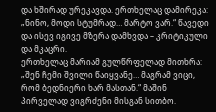და ხშირად ურეკავდა. ერთხელაც დამირეკა: „ნინო, მოდი სტუმრად… მარტო ვარ.“ წავედი და ისევ იგივე მზერა დამხვდა – კრიტიკული და მკაცრი.
ერთხელაც მარიამ გულწრფელად მითხრა: „შენ ჩემი შვილი წაიყვანე… მაგრამ ვიცი, რომ ბედნიერი ხარ მასთან.“ მაშინ პირველად ვიგრძენი მისგან სითბო.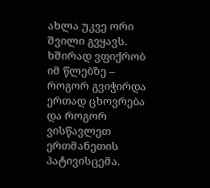ახლა უკვე ორი შვილი გვყავს. ხშირად ვფიქრობ იმ წლებზე – როგორ გვიჭირდა ერთად ცხოვრება და როგორ ვისწავლეთ ერთმანეთის პატივისცემა.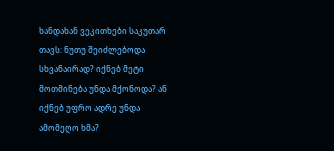ხანდახან ვეკითხები საკუთარ თავს: ნუთუ შეიძლებოდა სხვანაირად? იქნებ მეტი მოთმინება უნდა მქონოდა? ან იქნებ უფრო ადრე უნდა ამომეღო ხმა?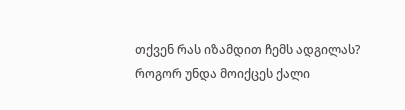თქვენ რას იზამდით ჩემს ადგილას? როგორ უნდა მოიქცეს ქალი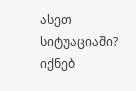ასეთ სიტუაციაში? იქნებ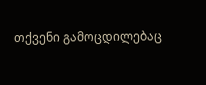თქვენი გამოცდილებაც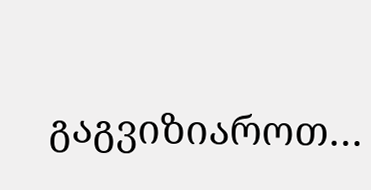გაგვიზიაროთ…